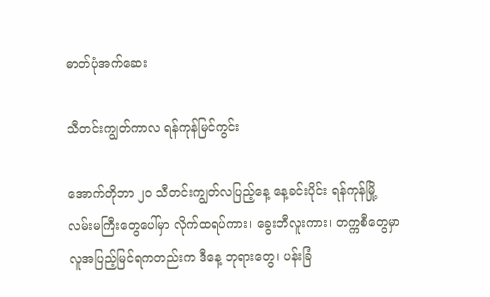ဓာတ်ပုံအက်ဆေး

သီတင်းကျွတ်ကာလ ရန်ကုန်မြင်ကွင်း

အောက်တိုဘာ ၂၀ သီတင်းကျွတ်လပြည့်နေ့ နေ့ခင်းပိုင်း ရန်ကုန်မြို့ လမ်းမကြီးတွေပေါ်မှာ လိုက်ထရပ်ကား၊ ခွေးဘီလူးကား၊ တက္ကစီတွေမှာ လူအပြည့်မြင်ရကတည်းက ဒီနေ့ ဘုရားတွေ၊ ပန်းခြံ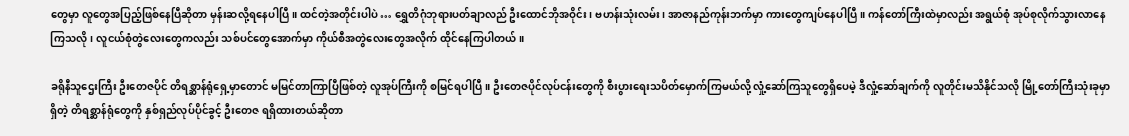တွေမှာ လူတွေအပြည့်ဖြစ်နေပြီဆိုတာ မှန်းဆလို့ရနေပါပြီ။ ထင်တဲ့အတိုင်းပါပဲ … ရွှေတိဂုံဘုရားပတ်ချာလည် ဦးထောင်ဘိုအဝိုင်း၊ ဗဟန်းသုံးလမ်း၊ အာဇာနည်ကုန်းဘက်မှာ ကားတွေကျပ်နေပါပြီ။ ကန်တော်ကြီးထဲမှာလည်း အရွယ်စုံ အုပ်စုလိုက်သွားလာနေကြသလို၊ လူငယ်စုံတွဲလေးတွေကလည်း သစ်ပင်တွေအောက်မှာ ကိုယ်စီအတွဲလေးတွေအလိုက် ထိုင်နေကြပါတယ်။

ခရိုနီသူဌေးကြီး ဦးတေဇပိုင် တိရစ္ဆာန်ရုံရှေ့မှာတောင် မမြင်တာကြာပြီဖြစ်တဲ့ လူအုပ်ကြီးကို စမြင်ရပါပြီ။ ဦးတေဇပိုင်လုပ်ငန်းတွေကို စီးပွားရေးသပိတ်မှောက်ကြမယ်လို့ လှုံ့ဆော်ကြသူတွေရှိပေမဲ့ ဒီလှုံ့ဆော်ချက်ကို လူတိုင်းမသိနိုင်သလို မြို့တော်ကြီးသုံးခုမှာရှိတဲ့ တိရစ္ဆာန်ရုံတွေကို နှစ်ရှည်လုပ်ပိုင်ခွင့် ဦးတေဇ ရရှိထားတယ်ဆိုတာ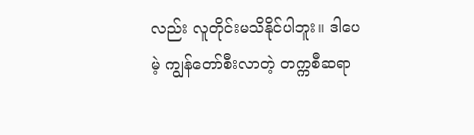လည်း လူတိုင်းမသိနိုင်ပါဘူး။ ဒါပေမဲ့ ကျွန်တော်စီးလာတဲ့ တက္ကစီဆရာ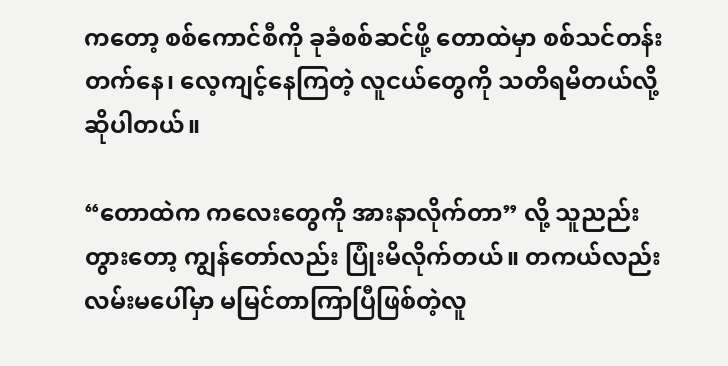ကတော့ စစ်ကောင်စီကို ခုခံစစ်ဆင်ဖို့ တောထဲမှာ စစ်သင်တန်းတက်နေ၊ လေ့ကျင့်နေကြတဲ့ လူငယ်တွေကို သတိရမိတယ်လို့ ဆိုပါတယ်။

“တောထဲက ကလေးတွေကို အားနာလိုက်တာ” လို့ သူညည်းတွားတော့ ကျွန်တော်လည်း ပြုံးမိလိုက်တယ်။ တကယ်လည်း လမ်းမပေါ်မှာ မမြင်တာကြာပြီဖြစ်တဲ့လူ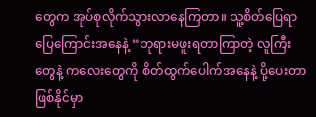တွေက အုပ်စုလိုက်သွားလာနေကြတာ။ သူ့စိတ်ပြေရာပြေကြောင်းအနေနဲ့ “ဘုရားမဖူးရတာကြာတဲ့ လူကြီးတွေနဲ့ ကလေးတွေကို စိတ်ထွက်ပေါက်အနေနဲ့ ပို့ပေးတာဖြစ်နိုင်မှာ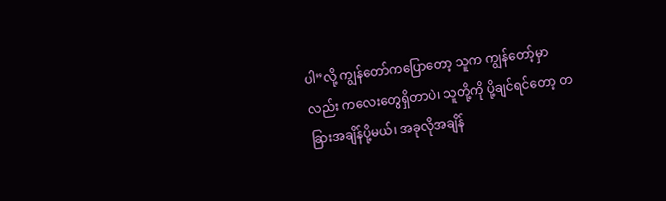ပါ”လို့ ကျွန်တော်ကပြောတော့ သူက ကျွန်တော့်မှာလည်း ကလေးတွေရှိတာပဲ၊ သူတို့ကို ပို့ချင်ရင်တော့ တခြားအချိန်ပို့မယ်၊ အခုလိုအချိန်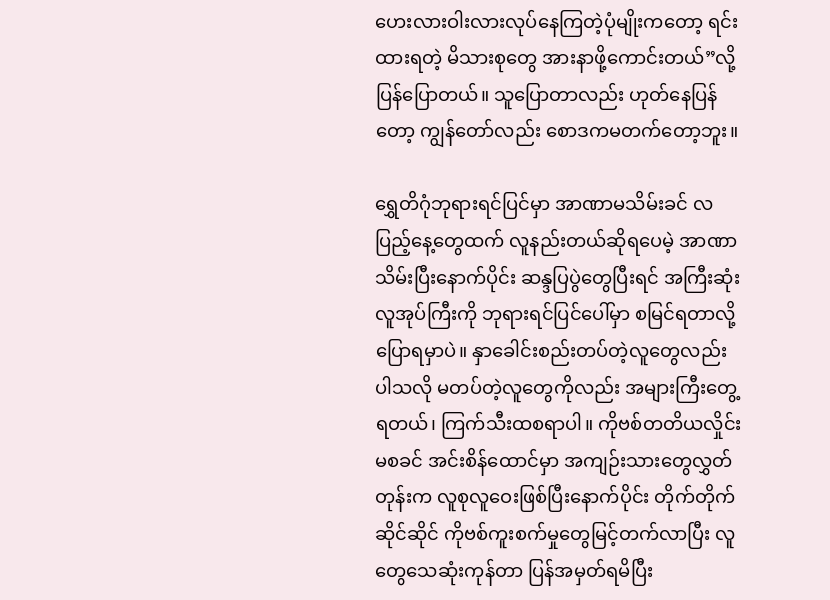ဟေးလားဝါးလားလုပ်နေကြတဲ့ပုံမျိုးကတော့ ရင်းထားရတဲ့ မိသားစုတွေ အားနာဖို့ကောင်းတယ်”လို့ ပြန်ပြောတယ်။ သူပြောတာလည်း ဟုတ်နေပြန်တော့ ကျွန်တော်လည်း စောဒကမတက်တော့ဘူး။

ရွှေတိဂုံဘုရားရင်ပြင်မှာ အာဏာမသိမ်းခင် လပြည့်နေ့တွေထက် လူနည်းတယ်ဆိုရပေမဲ့ အာဏာသိမ်းပြီးနောက်ပိုင်း ဆန္ဒပြပွဲတွေပြီးရင် အကြီးဆုံးလူအုပ်ကြီးကို ဘုရားရင်ပြင်ပေါ်မှာ စမြင်ရတာလို့ ပြောရမှာပဲ။ နှာခေါင်းစည်းတပ်တဲ့လူတွေလည်း ပါသလို မတပ်တဲ့လူတွေကိုလည်း အများကြီးတွေ့ရတယ်၊ ကြက်သီးထစရာပါ။ ကိုဗစ်တတိယလှိုင်းမစခင် အင်းစိန်ထောင်မှာ အကျဉ်းသားတွေလွှတ်တုန်းက လူစုလူဝေးဖြစ်ပြီးနောက်ပိုင်း တိုက်တိုက်ဆိုင်ဆိုင် ကိုဗစ်ကူးစက်မှုတွေမြင့်တက်လာပြီး လူတွေသေဆုံးကုန်တာ ပြန်အမှတ်ရမိပြီး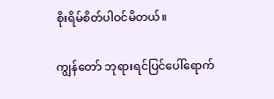စိုးရိမ်စိတ်ပါဝင်မိတယ်။

ကျွန်တော် ဘုရားရင်ပြင်ပေါ်ရောက်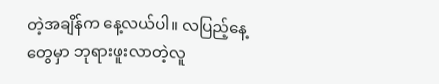တဲ့အချိန်က နေ့လယ်ပါ။ လပြည့်နေ့တွေမှာ ဘုရားဖူးလာတဲ့လူ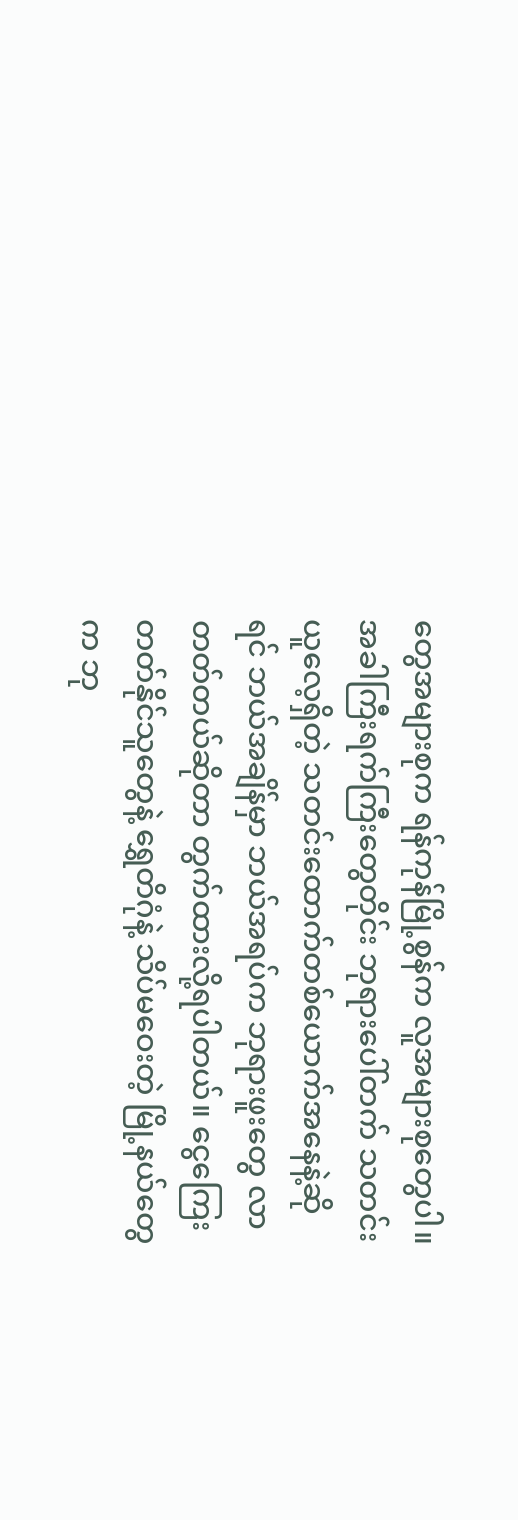တွေအများစုက ရန်ကုန်မြို့စွန်က လူအများစုတွေပါ။ အခါကြီးရက်ကြီးတွေတိုင်း ဘုရားပေါ်တက် သတင်းယူလေ့ရှိတဲ့ သတင်းထောက်တစ်ယောက်အနေနဲ့ဆိုရင် ဘယ်အချိန်မှာ ဘယ်အရပ်က ဘုရားဖူးတွေ လာတတ်တယ်ဆိုတာ တွက်ထားလို့ရပါတယ်။ ငွေကြေးတတ်နိုင်သူတွေနဲ့ ရွှေတိဂုံနဲ့ သိပ်မဝေးတဲ့ မြို့နယ်တွေက ဘု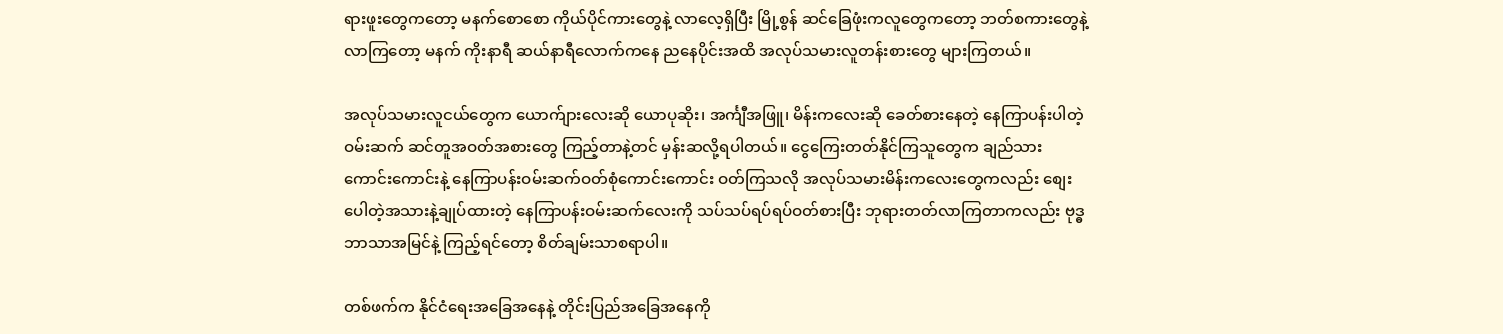ရားဖူးတွေကတော့ မနက်စောစော ကိုယ်ပိုင်ကားတွေနဲ့ လာလေ့ရှိပြီး မြို့စွန် ဆင်ခြေဖုံးကလူတွေကတော့ ဘတ်စကားတွေနဲ့ လာကြတော့ မနက် ကိုးနာရီ ဆယ်နာရီလောက်ကနေ ညနေပိုင်းအထိ အလုပ်သမားလူတန်းစားတွေ များကြတယ်။

အလုပ်သမားလူငယ်တွေက ယောက်ျားလေးဆို ယောပုဆိုး၊ အင်္ကျီအဖြူ၊ မိန်းကလေးဆို ခေတ်စားနေတဲ့ နေကြာပန်းပါတဲ့ ဝမ်းဆက် ဆင်တူအဝတ်အစားတွေ ကြည့်တာနဲ့တင် မှန်းဆလို့ရပါတယ်။ ငွေကြေးတတ်နိုင်ကြသူတွေက ချည်သားကောင်းကောင်းနဲ့ နေကြာပန်းဝမ်းဆက်ဝတ်စုံကောင်းကောင်း ဝတ်ကြသလို အလုပ်သမားမိန်းကလေးတွေကလည်း စျေးပေါတဲ့အသားနဲ့ချုပ်ထားတဲ့ နေကြာပန်းဝမ်းဆက်လေးကို သပ်သပ်ရပ်ရပ်ဝတ်စားပြီး ဘုရားတတ်လာကြတာကလည်း ဗုဒ္ဓဘာသာအမြင်နဲ့ ကြည့်ရင်တော့ စိတ်ချမ်းသာစရာပါ။

တစ်ဖက်က နိုင်ငံရေးအခြေအနေနဲ့ တိုင်းပြည်အခြေအနေကို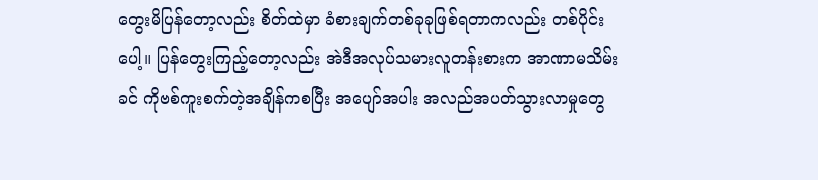တွေးမိပြန်တော့လည်း စိတ်ထဲမှာ ခံစားချက်တစ်ခုခုဖြစ်ရတာကလည်း တစ်ပိုင်းပေါ့။ ပြန်တွေးကြည့်တော့လည်း အဲဒီအလုပ်သမားလူတန်းစားက အာဏာမသိမ်းခင် ကိုဗစ်ကူးစက်တဲ့အချိန်ကစပြီး အပျော်အပါး အလည်အပတ်သွားလာမှုတွေ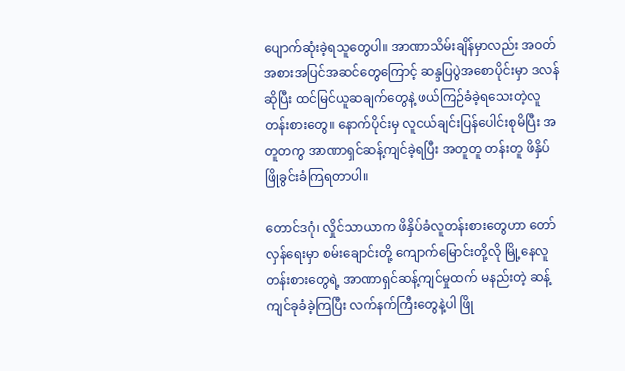ပျောက်ဆုံးခဲ့ရသူတွေပါ။ အာဏာသိမ်းချိန်မှာလည်း အဝတ်အစားအပြင်အဆင်တွေကြောင့် ဆန္ဒပြပွဲအစောပိုင်းမှာ ဒလန်ဆိုပြီး ထင်မြင်ယူဆချက်တွေနဲ့ ဖယ်ကြဉ်ခံခဲ့ရသေးတဲ့လူတန်းစားတွေ။ နောက်ပိုင်းမှ လူငယ်ချင်းပြန်ပေါင်းစုမိပြီး အတူတကွ အာဏာရှင်ဆန့်ကျင်ခဲ့ရပြီး အတူတူ တန်းတူ ဖိနှိပ်ဖြိုခွင်းခံကြရတာပါ။

တောင်ဒဂုံ၊ လှိုင်သာယာက ဖိနှိပ်ခံလူတန်းစားတွေဟာ တော်လှန်ရေးမှာ စမ်းချောင်းတို့ ကျောက်မြောင်းတို့လို မြို့နေလူတန်းစားတွေရဲ့ အာဏာရှင်ဆန့်ကျင်မှုထက် မနည်းတဲ့ ဆန့်ကျင်ခုခံခဲ့ကြပြီး လက်နက်ကြီးတွေနဲ့ပါ ဖြို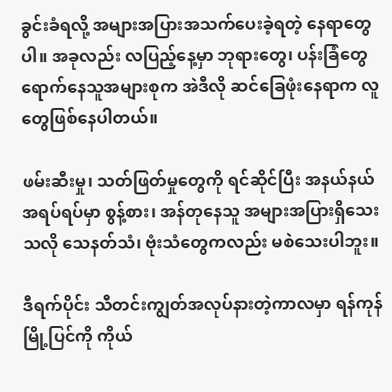ခွင်းခံရလို့ အများအပြားအသက်ပေးခဲ့ရတဲ့ နေရာတွေပါ။ အခုလည်း လပြည့်နေ့မှာ ဘုရားတွေ၊ ပန်းခြံတွေ ရောက်နေသူအများစုက အဲဒီလို ဆင်ခြေဖုံးနေရာက လူတွေဖြစ်နေပါတယ်။

ဖမ်းဆီးမှု၊ သတ်ဖြတ်မှုတွေကို ရင်ဆိုင်ပြီး အနယ်နယ်အရပ်ရပ်မှာ စွန့်စား၊ အန်တုနေသူ အများအပြားရှိသေးသလို သေနတ်သံ၊ ဗုံးသံတွေကလည်း မစဲသေးပါဘူး။

ဒီရက်ပိုင်း သီတင်းကျွတ်အလုပ်နားတဲ့ကာလမှာ ရန်ကုန်မြို့ပြင်ကို ကိုယ်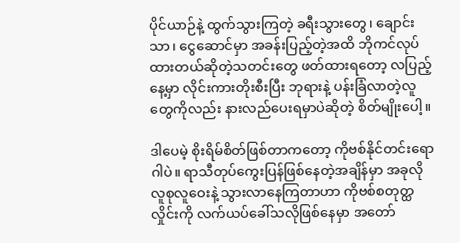ပိုင်ယာဉ်နဲ့ ထွက်သွားကြတဲ့ ခရီးသွားတွေ၊ ချောင်းသာ၊ ငွေဆောင်မှာ အခန်းပြည့်တဲ့အထိ ဘိုကင်လုပ်ထားတယ်ဆိုတဲ့သတင်းတွေ ဖတ်ထားရတော့ လပြည့်နေ့မှာ လိုင်းကားတိုးစီးပြီး ဘုရားနဲ့ ပန်းခြံလာတဲ့လူတွေကိုလည်း နားလည်ပေးရမှာပဲဆိုတဲ့ စိတ်မျိုးပေါ့။

ဒါပေမဲ့ စိုးရိမ်စိတ်ဖြစ်တာကတော့ ကိုဗစ်နိုင်တင်းရောဂါပဲ။ ရာသီတုပ်ကွေးပြန်ဖြစ်နေတဲ့အချိန်မှာ အခုလို လူစုလူဝေးနဲ့ သွားလာနေကြတာဟာ ကိုဗစ်စတုတ္ထလှိုင်းကို လက်ယပ်ခေါ်သလိုဖြစ်နေမှာ အတော်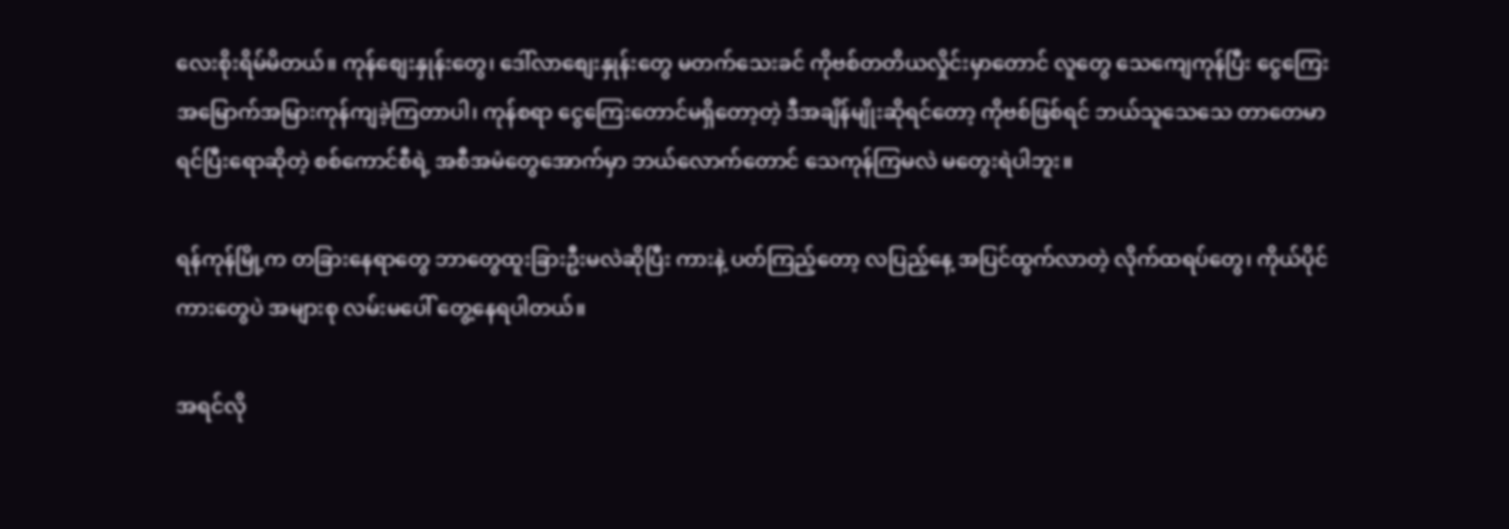လေးစိုးရိမ်မိတယ်။ ကုန်စျေးနှုန်းတွေ၊ ဒေါ်လာစျေးနှုန်းတွေ မတက်သေးခင် ကိုဗစ်တတိယလှိုင်းမှာတောင် လူတွေ သေကျေကုန်ပြီး ငွေကြေးအမြောက်အမြားကုန်ကျခဲ့ကြတာပါ၊ ကုန်စရာ ငွေကြေးတောင်မရှိတော့တဲ့ ဒီအချိန်မျိုးဆိုရင်တော့ ကိုဗစ်ဖြစ်ရင် ဘယ်သူသေသေ တာတေမာရင်ပြီးရောဆိုတဲ့ စစ်ကောင်စီရဲ့ အစီအမံတွေအောက်မှာ ဘယ်လောက်တောင် သေကုန်ကြမလဲ မတွေးရဲပါဘူး။

ရန်ကုန်မြို့က တခြားနေရာတွေ ဘာတွေထူးခြားဦးမလဲဆိုပြီး ကားနဲ့ ပတ်ကြည့်တော့ လပြည့်နေ့ အပြင်ထွက်လာတဲ့ လိုက်ထရပ်တွေ၊ ကိုယ်ပိုင်ကားတွေပဲ အများစု လမ်းမပေါ် တွေ့နေရပါတယ်။

အရင်လို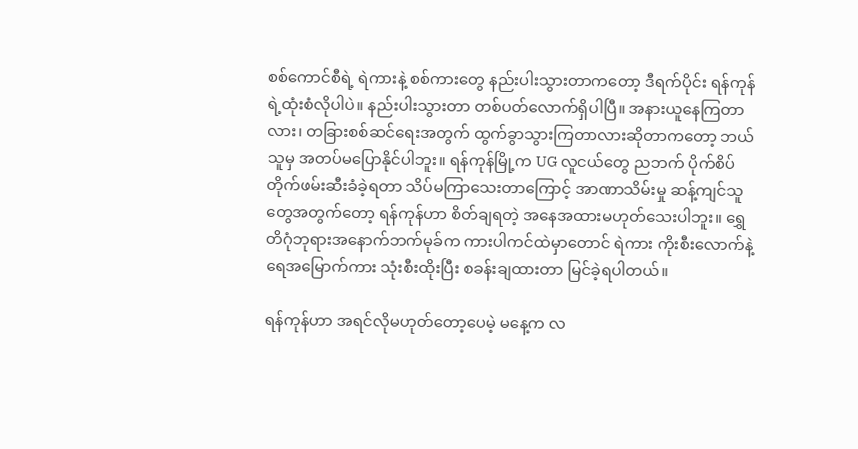စစ်ကောင်စီရဲ့ ရဲကားနဲ့ စစ်ကားတွေ နည်းပါးသွားတာကတော့ ဒီရက်ပိုင်း ရန်ကုန်ရဲ့ထုံးစံလိုပါပဲ။ နည်းပါးသွားတာ တစ်ပတ်လောက်ရှိပါပြီ။ အနားယူနေကြတာလား၊ တခြားစစ်ဆင်ရေးအတွက် ထွက်ခွာသွားကြတာလားဆိုတာကတော့ ဘယ်သူမှ အတပ်မပြောနိုင်ပါဘူး။ ရန်ကုန်မြို့က UG လူငယ်တွေ ညဘက် ပိုက်စိပ်တိုက်ဖမ်းဆီးခံခဲ့ရတာ သိပ်မကြာသေးတာကြောင့် အာဏာသိမ်းမှု ဆန့်ကျင်သူတွေအတွက်တော့ ရန်ကုန်ဟာ စိတ်ချရတဲ့ အနေအထားမဟုတ်သေးပါဘူး။ ရွှေတိဂုံဘုရားအနောက်ဘက်မုခ်က ကားပါကင်ထဲမှာတောင် ရဲကား ကိုးစီးလောက်နဲ့ ရေအမြောက်ကား သုံးစီးထိုးပြီး စခန်းချထားတာ မြင်ခဲ့ရပါတယ်။

ရန်ကုန်ဟာ အရင်လိုမဟုတ်တော့ပေမဲ့ မနေ့က လ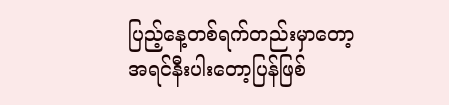ပြည့်နေ့တစ်ရက်တည်းမှာတော့ အရင်နီးပါးတော့ပြန်ဖြစ်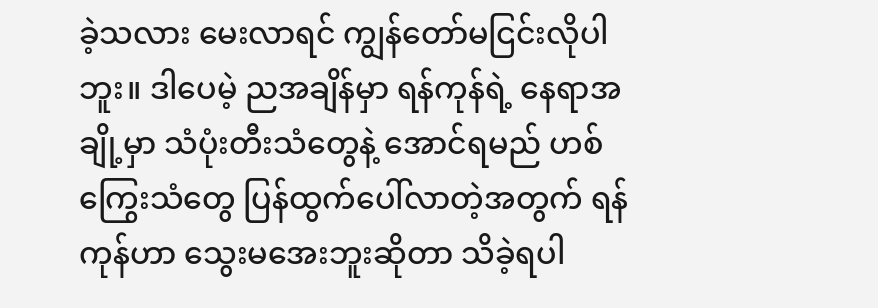ခဲ့သလား မေးလာရင် ကျွန်တော်မငြင်းလိုပါဘူး။ ဒါပေမဲ့ ညအချိန်မှာ ရန်ကုန်ရဲ့ နေရာအချို့မှာ သံပုံးတီးသံတွေနဲ့ အောင်ရမည် ဟစ်ကြွေးသံတွေ ပြန်ထွက်ပေါ်လာတဲ့အတွက် ရန်ကုန်ဟာ သွေးမအေးဘူးဆိုတာ သိခဲ့ရပါ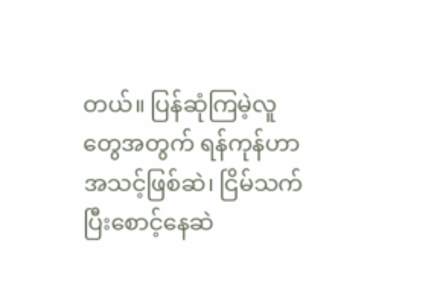တယ်။ ပြန်ဆုံကြမဲ့လူတွေအတွက် ရန်ကုန်ဟာ အသင့်ဖြစ်ဆဲ၊ ငြိမ်သက်ပြီးစောင့်နေဆဲ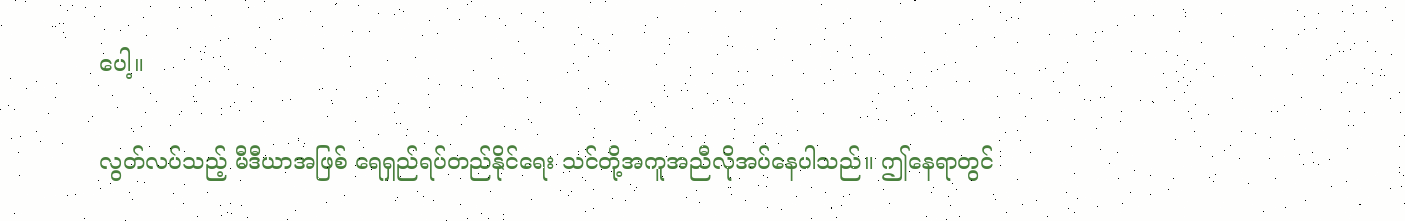ပေါ့။

လွတ်လပ်သည့် မီဒီယာအဖြစ် ရေရှည်ရပ်တည်နိုင်ရေး သင်တို့အကူအညီလိုအပ်နေပါသည်။ ဤနေရာတွင်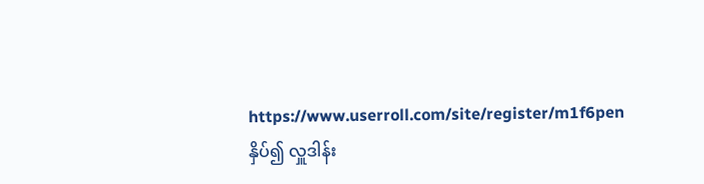https://www.userroll.com/site/register/m1f6pen နှိပ်၍ လှူဒါန်း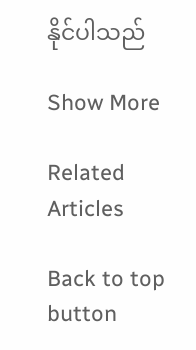နိုင်ပါသည်

Show More

Related Articles

Back to top button